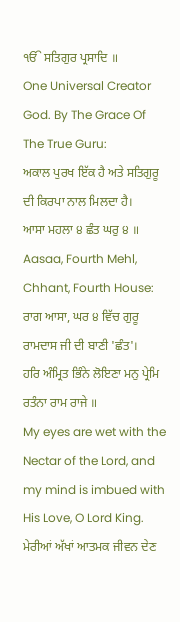ੴ ਸਤਿਗੁਰ ਪ੍ਰਸਾਦਿ ॥
One Universal Creator God. By The Grace Of The True Guru:
ਅਕਾਲ ਪੁਰਖ ਇੱਕ ਹੈ ਅਤੇ ਸਤਿਗੁਰੂ ਦੀ ਕਿਰਪਾ ਨਾਲ ਮਿਲਦਾ ਹੈ।
ਆਸਾ ਮਹਲਾ ੪ ਛੰਤ ਘਰੁ ੪ ॥
Aasaa, Fourth Mehl, Chhant, Fourth House:
ਰਾਗ ਆਸਾ, ਘਰ ੪ ਵਿੱਚ ਗੁਰੂ ਰਾਮਦਾਸ ਜੀ ਦੀ ਬਾਣੀ 'ਛੰਤ'।
ਹਰਿ ਅੰਮ੍ਰਿਤ ਭਿੰਨੇ ਲੋਇਣਾ ਮਨੁ ਪ੍ਰੇਮਿ ਰਤੰਨਾ ਰਾਮ ਰਾਜੇ ॥
My eyes are wet with the Nectar of the Lord, and my mind is imbued with His Love, O Lord King.
ਮੇਰੀਆਂ ਅੱਖਾਂ ਆਤਮਕ ਜੀਵਨ ਦੇਣ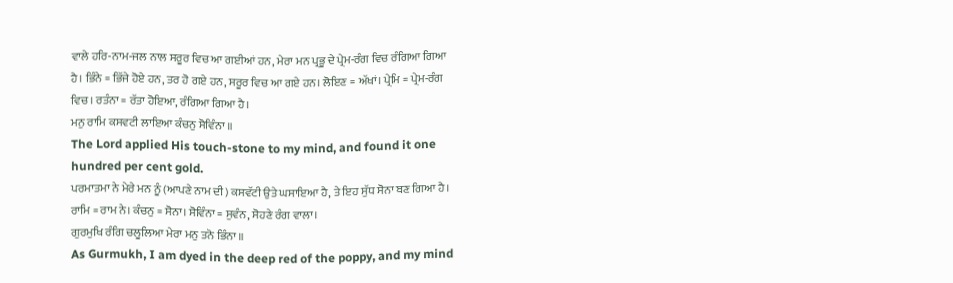ਵਾਲੇ ਹਰਿ-ਨਾਮ-ਜਲ ਨਾਲ ਸਰੂਰ ਵਿਚ ਆ ਗਈਆਂ ਹਨ, ਮੇਰਾ ਮਨ ਪ੍ਰਭੂ ਦੇ ਪ੍ਰੇਮ-ਰੰਗ ਵਿਚ ਰੰਗਿਆ ਗਿਆ ਹੈ। ਭਿੰਨੇ = ਭਿੱਜੇ ਹੋਏ ਹਨ, ਤਰ ਹੋ ਗਏ ਹਨ, ਸਰੂਰ ਵਿਚ ਆ ਗਏ ਹਨ। ਲੋਇਣ = ਅੱਖਾਂ। ਪ੍ਰੇਮਿ = ਪ੍ਰੇਮ-ਰੰਗ ਵਿਚ। ਰਤੰਨਾ = ਰੱਤਾ ਹੋਇਆ, ਰੰਗਿਆ ਗਿਆ ਹੈ।
ਮਨੁ ਰਾਮਿ ਕਸਵਟੀ ਲਾਇਆ ਕੰਚਨੁ ਸੋਵਿੰਨਾ ॥
The Lord applied His touch-stone to my mind, and found it one hundred per cent gold.
ਪਰਮਾਤਮਾ ਨੇ ਮੇਰੇ ਮਨ ਨੂੰ (ਆਪਣੇ ਨਾਮ ਦੀ) ਕਸਵੱਟੀ ਉਤੇ ਘਸਾਇਆ ਹੈ, ਤੇ ਇਹ ਸੁੱਧ ਸੋਨਾ ਬਣ ਗਿਆ ਹੈ। ਰਾਮਿ = ਰਾਮ ਨੇ। ਕੰਚਨੁ = ਸੋਨਾ। ਸੋਵਿੰਨਾ = ਸੁਵੰਨ, ਸੋਹਣੇ ਰੰਗ ਵਾਲਾ।
ਗੁਰਮੁਖਿ ਰੰਗਿ ਚਲੂਲਿਆ ਮੇਰਾ ਮਨੁ ਤਨੋ ਭਿੰਨਾ ॥
As Gurmukh, I am dyed in the deep red of the poppy, and my mind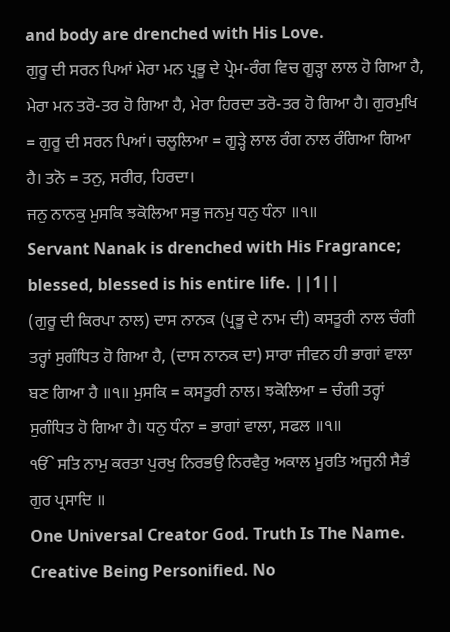and body are drenched with His Love.
ਗੁਰੂ ਦੀ ਸਰਨ ਪਿਆਂ ਮੇਰਾ ਮਨ ਪ੍ਰਭੂ ਦੇ ਪ੍ਰੇਮ-ਰੰਗ ਵਿਚ ਗੂੜ੍ਹਾ ਲਾਲ ਹੋ ਗਿਆ ਹੈ, ਮੇਰਾ ਮਨ ਤਰੋ-ਤਰ ਹੋ ਗਿਆ ਹੈ, ਮੇਰਾ ਹਿਰਦਾ ਤਰੋ-ਤਰ ਹੋ ਗਿਆ ਹੈ। ਗੁਰਮੁਖਿ = ਗੁਰੂ ਦੀ ਸਰਨ ਪਿਆਂ। ਚਲੂਲਿਆ = ਗੂੜ੍ਹੇ ਲਾਲ ਰੰਗ ਨਾਲ ਰੰਗਿਆ ਗਿਆ ਹੈ। ਤਨੋ = ਤਨੁ, ਸਰੀਰ, ਹਿਰਦਾ।
ਜਨੁ ਨਾਨਕੁ ਮੁਸਕਿ ਝਕੋਲਿਆ ਸਭੁ ਜਨਮੁ ਧਨੁ ਧੰਨਾ ॥੧॥
Servant Nanak is drenched with His Fragrance; blessed, blessed is his entire life. ||1||
(ਗੁਰੂ ਦੀ ਕਿਰਪਾ ਨਾਲ) ਦਾਸ ਨਾਨਕ (ਪ੍ਰਭੂ ਦੇ ਨਾਮ ਦੀ) ਕਸਤੂਰੀ ਨਾਲ ਚੰਗੀ ਤਰ੍ਹਾਂ ਸੁਗੰਧਿਤ ਹੋ ਗਿਆ ਹੈ, (ਦਾਸ ਨਾਨਕ ਦਾ) ਸਾਰਾ ਜੀਵਨ ਹੀ ਭਾਗਾਂ ਵਾਲਾ ਬਣ ਗਿਆ ਹੈ ॥੧॥ ਮੁਸਕਿ = ਕਸਤੂਰੀ ਨਾਲ। ਝਕੋਲਿਆ = ਚੰਗੀ ਤਰ੍ਹਾਂ ਸੁਗੰਧਿਤ ਹੋ ਗਿਆ ਹੈ। ਧਨੁ ਧੰਨਾ = ਭਾਗਾਂ ਵਾਲਾ, ਸਫਲ ॥੧॥
ੴ ਸਤਿ ਨਾਮੁ ਕਰਤਾ ਪੁਰਖੁ ਨਿਰਭਉ ਨਿਰਵੈਰੁ ਅਕਾਲ ਮੂਰਤਿ ਅਜੂਨੀ ਸੈਭੰ ਗੁਰ ਪ੍ਰਸਾਦਿ ॥
One Universal Creator God. Truth Is The Name. Creative Being Personified. No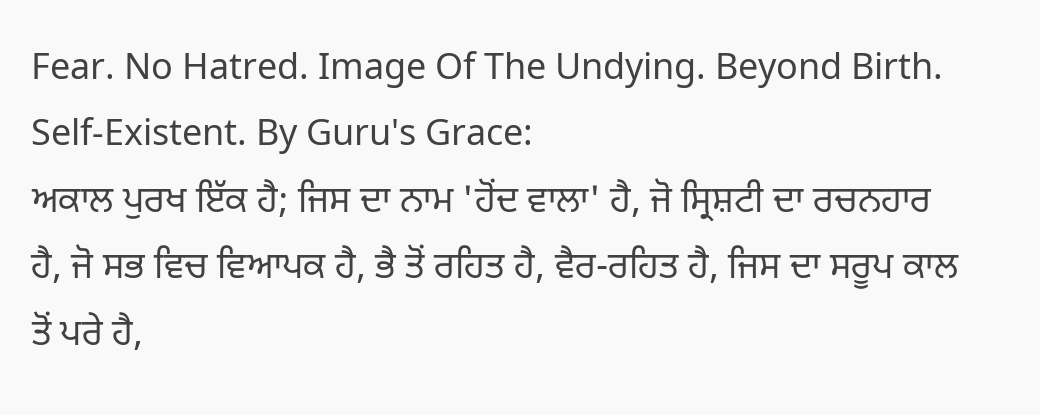Fear. No Hatred. Image Of The Undying. Beyond Birth. Self-Existent. By Guru's Grace:
ਅਕਾਲ ਪੁਰਖ ਇੱਕ ਹੈ; ਜਿਸ ਦਾ ਨਾਮ 'ਹੋਂਦ ਵਾਲਾ' ਹੈ, ਜੋ ਸ੍ਰਿਸ਼ਟੀ ਦਾ ਰਚਨਹਾਰ ਹੈ, ਜੋ ਸਭ ਵਿਚ ਵਿਆਪਕ ਹੈ, ਭੈ ਤੋਂ ਰਹਿਤ ਹੈ, ਵੈਰ-ਰਹਿਤ ਹੈ, ਜਿਸ ਦਾ ਸਰੂਪ ਕਾਲ ਤੋਂ ਪਰੇ ਹੈ,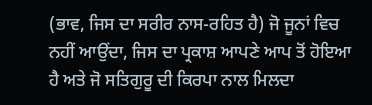(ਭਾਵ, ਜਿਸ ਦਾ ਸਰੀਰ ਨਾਸ-ਰਹਿਤ ਹੈ) ਜੋ ਜੂਨਾਂ ਵਿਚ ਨਹੀਂ ਆਉਂਦਾ, ਜਿਸ ਦਾ ਪ੍ਰਕਾਸ਼ ਆਪਣੇ ਆਪ ਤੋਂ ਹੋਇਆ ਹੈ ਅਤੇ ਜੋ ਸਤਿਗੁਰੂ ਦੀ ਕਿਰਪਾ ਨਾਲ ਮਿਲਦਾ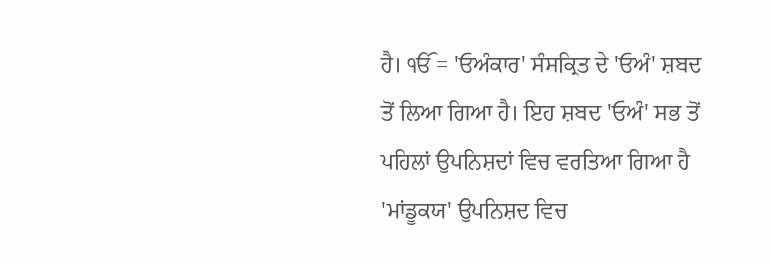ਹੈ। ੴ = 'ਓਅੰਕਾਰ' ਸੰਸਕ੍ਰਿਤ ਦੇ 'ਓਅੰ' ਸ਼ਬਦ ਤੋਂ ਲਿਆ ਗਿਆ ਹੈ। ਇਹ ਸ਼ਬਦ 'ਓਅੰ' ਸਭ ਤੋਂ ਪਹਿਲਾਂ ਉਪਨਿਸ਼ਦਾਂ ਵਿਚ ਵਰਤਿਆ ਗਿਆ ਹੈ 'ਮਾਂਡੂਕਯ' ਉਪਨਿਸ਼ਦ ਵਿਚ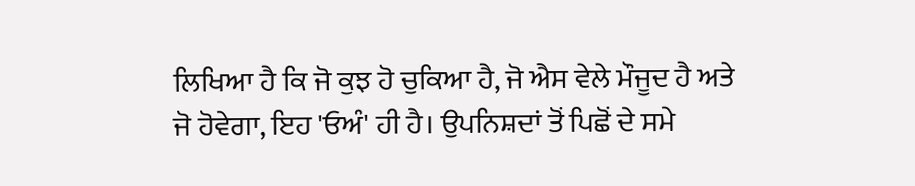ਲਿਖਿਆ ਹੈ ਕਿ ਜੋ ਕੁਝ ਹੋ ਚੁਕਿਆ ਹੈ, ਜੋ ਐਸ ਵੇਲੇ ਮੌਜੂਦ ਹੈ ਅਤੇ ਜੋ ਹੋਵੇਗਾ, ਇਹ 'ਓਅੰ' ਹੀ ਹੈ। ਉਪਨਿਸ਼ਦਾਂ ਤੋਂ ਪਿਛੋਂ ਦੇ ਸਮੇ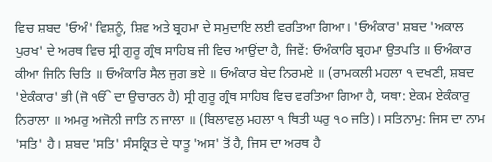ਵਿਚ ਸ਼ਬਦ 'ਓਅੰ' ਵਿਸ਼ਨੂੰ, ਸ਼ਿਵ ਅਤੇ ਬ੍ਰਹਮਾ ਦੇ ਸਮੁਦਾਇ ਲਈ ਵਰਤਿਆ ਗਿਆ। 'ਓਅੰਕਾਰ' ਸ਼ਬਦ 'ਅਕਾਲ ਪੁਰਖ' ਦੇ ਅਰਥ ਵਿਚ ਸ੍ਰੀ ਗੁਰੂ ਗ੍ਰੰਥ ਸਾਹਿਬ ਜੀ ਵਿਚ ਆਉਂਦਾ ਹੈ, ਜਿਵੇਂ: ਓਅੰਕਾਰਿ ਬ੍ਰਹਮਾ ਉਤਪਤਿ ॥ ਓਅੰਕਾਰ ਕੀਆ ਜਿਨਿ ਚਿਤਿ ॥ ਓਅੰਕਾਰਿ ਸੈਲ ਜੁਗ ਭਏ ॥ ਓਅੰਕਾਰ ਬੇਦ ਨਿਰਮਏ ॥ (ਰਾਮਕਲੀ ਮਹਲਾ ੧ ਦਖਣੀ, ਸ਼ਬਦ 'ਏਕੰਕਾਰ' ਭੀ (ਜੋ ੴ ਦਾ ਉਚਾਰਨ ਹੈ) ਸ੍ਰੀ ਗੁਰੂ ਗ੍ਰੰਥ ਸਾਹਿਬ ਵਿਚ ਵਰਤਿਆ ਗਿਆ ਹੈ, ਯਥਾ: ਏਕਮ ਏਕੰਕਾਰੁ ਨਿਰਾਲਾ ॥ ਅਮਰੁ ਅਜੋਨੀ ਜਾਤਿ ਨ ਜਾਲਾ ॥ (ਬਿਲਾਵਲੁ ਮਹਲਾ ੧ ਥਿਤੀ ਘਰੁ ੧੦ ਜਤਿ)। ਸਤਿਨਾਮੁ: ਜਿਸ ਦਾ ਨਾਮ 'ਸਤਿ' ਹੈ। ਸ਼ਬਦ 'ਸਤਿ' ਸੰਸਕ੍ਰਿਤ ਦੇ ਧਾਤੂ 'ਅਸ' ਤੋਂ ਹੈ, ਜਿਸ ਦਾ ਅਰਥ ਹੈ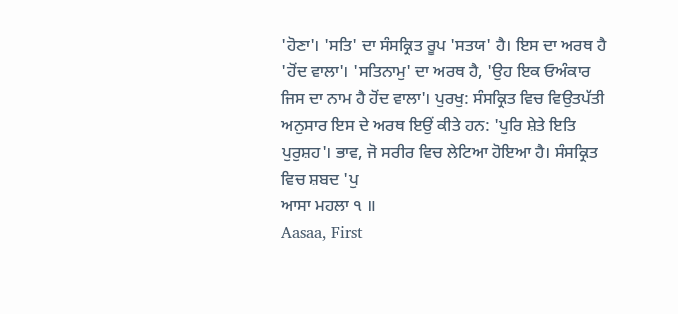'ਹੋਣਾ'। 'ਸਤਿ' ਦਾ ਸੰਸਕ੍ਰਿਤ ਰੂਪ 'ਸਤਯ' ਹੈ। ਇਸ ਦਾ ਅਰਥ ਹੈ 'ਹੋਂਦ ਵਾਲਾ'। 'ਸਤਿਨਾਮੁ' ਦਾ ਅਰਥ ਹੈ, 'ਉਹ ਇਕ ਓਅੰਕਾਰ ਜਿਸ ਦਾ ਨਾਮ ਹੈ ਹੋਂਦ ਵਾਲਾ'। ਪੁਰਖੁ: ਸੰਸਕ੍ਰਿਤ ਵਿਚ ਵਿਉਤਪੱਤੀ ਅਨੁਸਾਰ ਇਸ ਦੇ ਅਰਥ ਇਉਂ ਕੀਤੇ ਹਨ: 'ਪੁਰਿ ਸ਼ੇਤੇ ਇਤਿ ਪੁਰੁਸ਼ਹ'। ਭਾਵ, ਜੋ ਸਰੀਰ ਵਿਚ ਲੇਟਿਆ ਹੋਇਆ ਹੈ। ਸੰਸਕ੍ਰਿਤ ਵਿਚ ਸ਼ਬਦ 'ਪੁ
ਆਸਾ ਮਹਲਾ ੧ ॥
Aasaa, First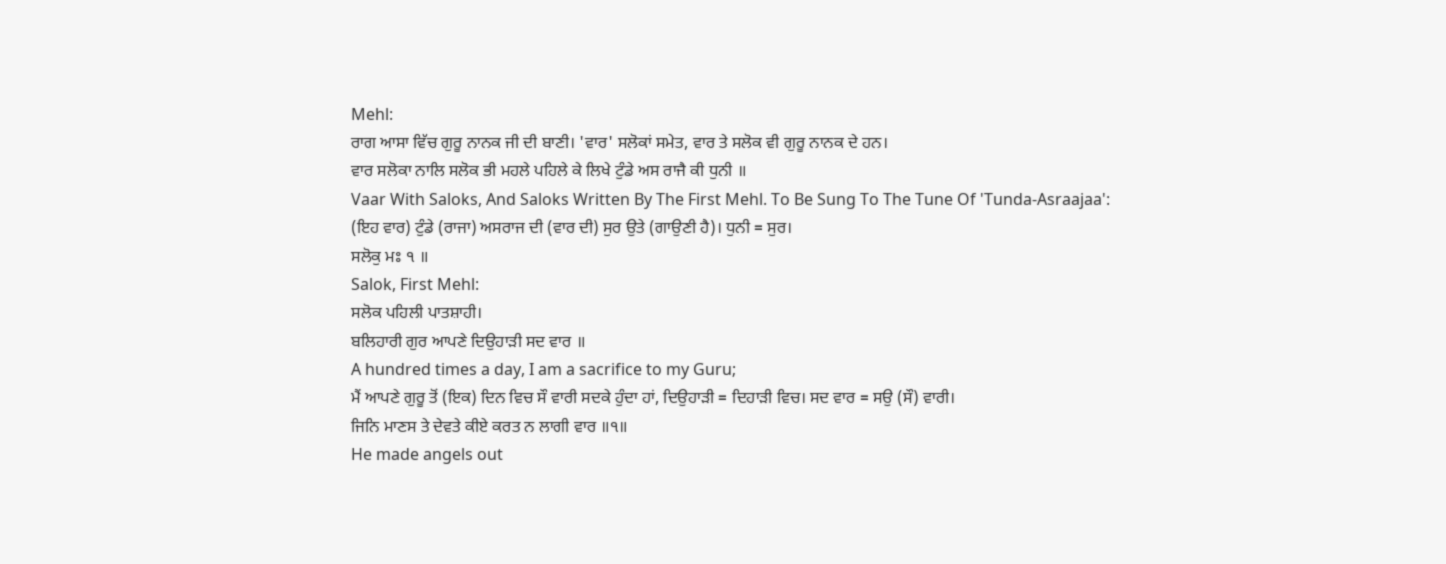Mehl:
ਰਾਗ ਆਸਾ ਵਿੱਚ ਗੁਰੂ ਨਾਨਕ ਜੀ ਦੀ ਬਾਣੀ। 'ਵਾਰ' ਸਲੋਕਾਂ ਸਮੇਤ, ਵਾਰ ਤੇ ਸਲੋਕ ਵੀ ਗੁਰੂ ਨਾਨਕ ਦੇ ਹਨ।
ਵਾਰ ਸਲੋਕਾ ਨਾਲਿ ਸਲੋਕ ਭੀ ਮਹਲੇ ਪਹਿਲੇ ਕੇ ਲਿਖੇ ਟੁੰਡੇ ਅਸ ਰਾਜੈ ਕੀ ਧੁਨੀ ॥
Vaar With Saloks, And Saloks Written By The First Mehl. To Be Sung To The Tune Of 'Tunda-Asraajaa':
(ਇਹ ਵਾਰ) ਟੁੰਡੇ (ਰਾਜਾ) ਅਸਰਾਜ ਦੀ (ਵਾਰ ਦੀ) ਸੁਰ ਉਤੇ (ਗਾਉਣੀ ਹੈ)। ਧੁਨੀ = ਸੁਰ।
ਸਲੋਕੁ ਮਃ ੧ ॥
Salok, First Mehl:
ਸਲੋਕ ਪਹਿਲੀ ਪਾਤਸ਼ਾਹੀ।
ਬਲਿਹਾਰੀ ਗੁਰ ਆਪਣੇ ਦਿਉਹਾੜੀ ਸਦ ਵਾਰ ॥
A hundred times a day, I am a sacrifice to my Guru;
ਮੈਂ ਆਪਣੇ ਗੁਰੂ ਤੋਂ (ਇਕ) ਦਿਨ ਵਿਚ ਸੌ ਵਾਰੀ ਸਦਕੇ ਹੁੰਦਾ ਹਾਂ, ਦਿਉਹਾੜੀ = ਦਿਹਾੜੀ ਵਿਚ। ਸਦ ਵਾਰ = ਸਉ (ਸੌ) ਵਾਰੀ।
ਜਿਨਿ ਮਾਣਸ ਤੇ ਦੇਵਤੇ ਕੀਏ ਕਰਤ ਨ ਲਾਗੀ ਵਾਰ ॥੧॥
He made angels out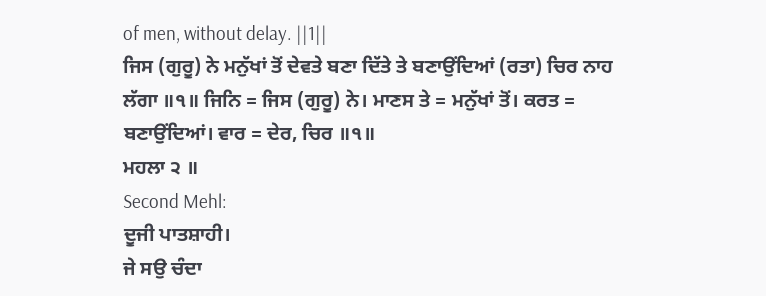of men, without delay. ||1||
ਜਿਸ (ਗੁਰੂ) ਨੇ ਮਨੁੱਖਾਂ ਤੋਂ ਦੇਵਤੇ ਬਣਾ ਦਿੱਤੇ ਤੇ ਬਣਾਉਂਦਿਆਂ (ਰਤਾ) ਚਿਰ ਨਾਹ ਲੱਗਾ ॥੧॥ ਜਿਨਿ = ਜਿਸ (ਗੁਰੂ) ਨੇ। ਮਾਣਸ ਤੇ = ਮਨੁੱਖਾਂ ਤੋਂ। ਕਰਤ = ਬਣਾਉਂਦਿਆਂ। ਵਾਰ = ਦੇਰ, ਚਿਰ ॥੧॥
ਮਹਲਾ ੨ ॥
Second Mehl:
ਦੂਜੀ ਪਾਤਸ਼ਾਹੀ।
ਜੇ ਸਉ ਚੰਦਾ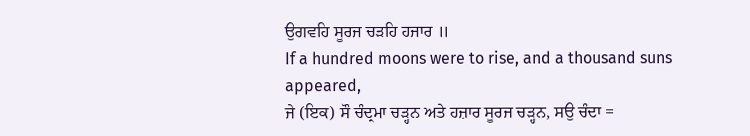ਉਗਵਹਿ ਸੂਰਜ ਚੜਹਿ ਹਜਾਰ ॥
If a hundred moons were to rise, and a thousand suns appeared,
ਜੇ (ਇਕ) ਸੌ ਚੰਦ੍ਰਮਾ ਚੜ੍ਹਨ ਅਤੇ ਹਜ਼ਾਰ ਸੂਰਜ ਚੜ੍ਹਨ, ਸਉ ਚੰਦਾ =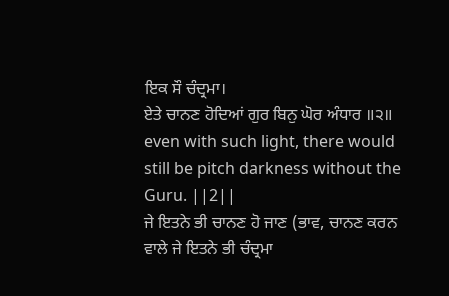ਇਕ ਸੌ ਚੰਦ੍ਰਮਾ।
ਏਤੇ ਚਾਨਣ ਹੋਦਿਆਂ ਗੁਰ ਬਿਨੁ ਘੋਰ ਅੰਧਾਰ ॥੨॥
even with such light, there would still be pitch darkness without the Guru. ||2||
ਜੇ ਇਤਨੇ ਭੀ ਚਾਨਣ ਹੋ ਜਾਣ (ਭਾਵ, ਚਾਨਣ ਕਰਨ ਵਾਲੇ ਜੇ ਇਤਨੇ ਭੀ ਚੰਦ੍ਰਮਾ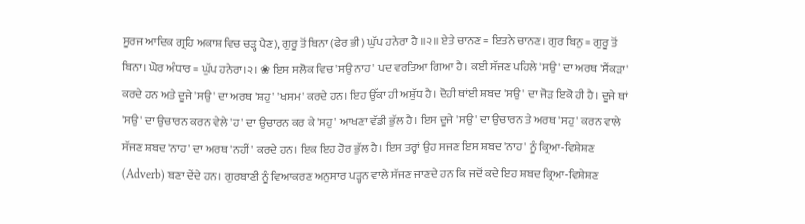ਸੂਰਜ ਆਦਿਕ ਗ੍ਰਹਿ ਅਕਾਸ਼ ਵਿਚ ਚੜ੍ਹ ਪੈਣ), ਗੁਰੂ ਤੋਂ ਬਿਨਾ (ਫੇਰ ਭੀ) ਘੁੱਪ ਹਨੇਰਾ ਹੈ ॥੨॥ ਏਤੇ ਚਾਨਣ = ਇਤਨੇ ਚਾਨਣ। ਗੁਰ ਬਿਨੁ = ਗੁਰੂ ਤੋਂ ਬਿਨਾ। ਘੋਰ ਅੰਧਾਰ = ਘੁੱਪ ਹਨੇਰਾ।੨। ❀ ਇਸ ਸਲੋਕ ਵਿਚ 'ਸਉ ਨਾਹ' ਪਦ ਵਰਤਿਆ ਗਿਆ ਹੈ। ਕਈ ਸੱਜਣ ਪਹਿਲੇ 'ਸਉ' ਦਾ ਅਰਥ 'ਸੈਂਕੜਾ' ਕਰਦੇ ਹਨ ਅਤੇ ਦੂਜੇ 'ਸਉ' ਦਾ ਅਰਥ 'ਸ਼ਹੁ' 'ਖਸਮ' ਕਰਦੇ ਹਨ। ਇਹ ਉੱਕਾ ਹੀ ਅਸ਼ੁੱਧ ਹੈ। ਦੋਹੀ ਥਾਂਈ ਸ਼ਬਦ 'ਸਉ' ਦਾ ਜੋੜ ਇਕੋ ਹੀ ਹੈ। ਦੂਜੇ ਥਾਂ 'ਸਉ' ਦਾ ਉਚਾਰਨ ਕਰਨ ਵੇਲੇ 'ਹ' ਦਾ ਉਚਾਰਨ ਕਰ ਕੇ 'ਸਹੁ' ਆਖਣਾ ਵੱਡੀ ਭੁੱਲ ਹੈ। ਇਸ ਦੂਜੇ 'ਸਉ' ਦਾ ਉਚਾਰਨ ਤੇ ਅਰਥ 'ਸਹੁ' ਕਰਨ ਵਾਲੇ ਸੱਜਣ ਸ਼ਬਦ 'ਨਾਹ' ਦਾ ਅਰਥ 'ਨਹੀਂ' ਕਰਦੇ ਹਨ। ਇਕ ਇਹ ਹੋਰ ਭੁੱਲ ਹੈ। ਇਸ ਤਰ੍ਹਾਂ ਉਹ ਸਜਣ ਇਸ ਸ਼ਬਦ 'ਨਾਹ' ਨੂੰ ਕ੍ਰਿਆ-ਵਿਸ਼ੇਸ਼ਣ (Adverb) ਬਣਾ ਦੇਂਦੇ ਹਨ। ਗੁਰਬਾਣੀ ਨੂੰ ਵਿਆਕਰਣ ਅਨੁਸਾਰ ਪੜ੍ਹਨ ਵਾਲੇ ਸੱਜਣ ਜਾਣਦੇ ਹਨ ਕਿ ਜਦੋਂ ਕਦੇ ਇਹ ਸ਼ਬਦ ਕ੍ਰਿਆ-ਵਿਸ਼ੇਸ਼ਣ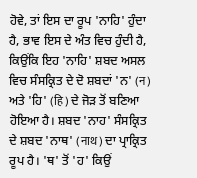ਹੋਵੇ, ਤਾਂ ਇਸ ਦਾ ਰੂਪ 'ਨਾਹਿ' ਹੁੰਦਾ ਹੈ, ਭਾਵ ਇਸ ਦੇ ਅੰਤ ਵਿਚ ਹੁੰਦੀ ਹੈ, ਕਿਉਂਕਿ ਇਹ 'ਨਾਹਿ' ਸ਼ਬਦ ਅਸਲ ਵਿਚ ਸੰਸਕ੍ਰਿਤ ਦੇ ਦੋ ਸ਼ਬਦਾਂ 'ਨ' (न) ਅਤੇ 'ਹਿ' (हि) ਦੇ ਜੋੜ ਤੋਂ ਬਣਿਆ ਹੋਇਆ ਹੈ। ਸ਼ਬਦ 'ਨਾਹ' ਸੰਸਕ੍ਰਿਤ ਦੇ ਸ਼ਬਦ 'ਨਾਥ' (नाथ) ਦਾ ਪ੍ਰਾਕ੍ਰਿਤ ਰੂਪ ਹੈ। 'ਥ' ਤੋਂ 'ਹ' ਕਿਉਂ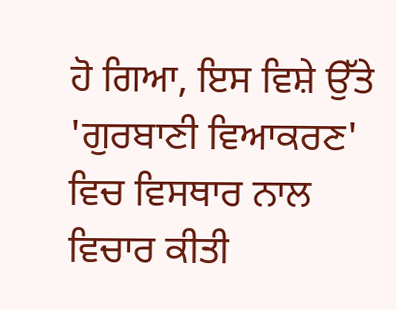ਹੋ ਗਿਆ, ਇਸ ਵਿਸ਼ੇ ਉੱਤੇ 'ਗੁਰਬਾਣੀ ਵਿਆਕਰਣ' ਵਿਚ ਵਿਸਥਾਰ ਨਾਲ ਵਿਚਾਰ ਕੀਤੀ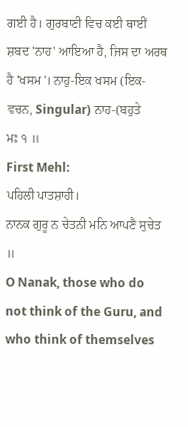ਗਈ ਹੈ। ਗੁਰਬਾਣੀ ਵਿਚ ਕਈ ਥਾਈਂ ਸ਼ਬਦ 'ਨਾਹ' ਆਇਆ ਹੈ, ਜਿਸ ਦਾ ਅਰਥ ਹੈ 'ਖਸਮ'। ਨਾਹੁ-ਇਕ ਖਸਮ (ਇਕ-ਵਚਨ, Singular) ਨਾਹ-(ਬਹੁਤੇ
ਮਃ ੧ ॥
First Mehl:
ਪਹਿਲੀ ਪਾਤਸ਼ਾਹੀ।
ਨਾਨਕ ਗੁਰੂ ਨ ਚੇਤਨੀ ਮਨਿ ਆਪਣੈ ਸੁਚੇਤ ॥
O Nanak, those who do not think of the Guru, and who think of themselves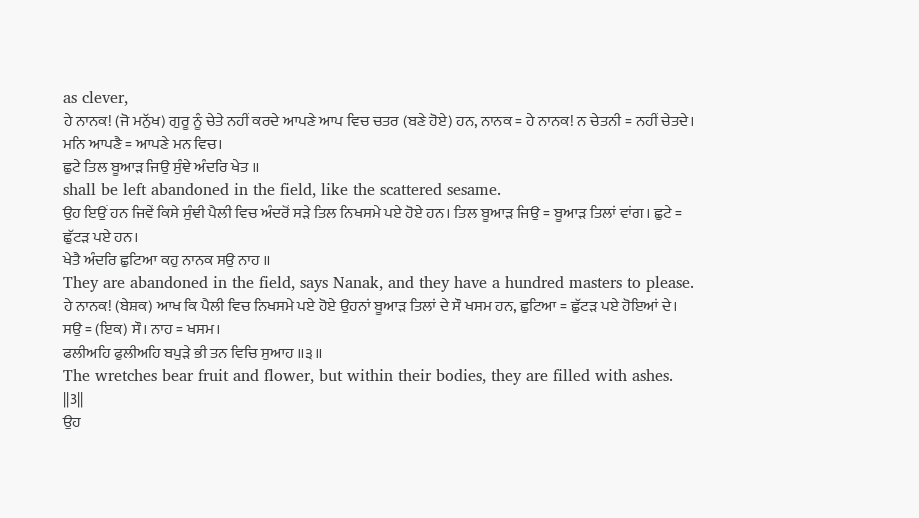as clever,
ਹੇ ਨਾਨਕ! (ਜੋ ਮਨੁੱਖ) ਗੁਰੂ ਨੂੰ ਚੇਤੇ ਨਹੀਂ ਕਰਦੇ ਆਪਣੇ ਆਪ ਵਿਚ ਚਤਰ (ਬਣੇ ਹੋਏ) ਹਨ, ਨਾਨਕ = ਹੇ ਨਾਨਕ! ਨ ਚੇਤਨੀ = ਨਹੀਂ ਚੇਤਦੇ। ਮਨਿ ਆਪਣੈ = ਆਪਣੇ ਮਨ ਵਿਚ।
ਛੁਟੇ ਤਿਲ ਬੂਆੜ ਜਿਉ ਸੁੰਞੇ ਅੰਦਰਿ ਖੇਤ ॥
shall be left abandoned in the field, like the scattered sesame.
ਉਹ ਇਉਂ ਹਨ ਜਿਵੇਂ ਕਿਸੇ ਸੁੰਞੀ ਪੈਲੀ ਵਿਚ ਅੰਦਰੋਂ ਸੜੇ ਤਿਲ ਨਿਖਸਮੇ ਪਏ ਹੋਏ ਹਨ। ਤਿਲ ਬੂਆੜ ਜਿਉ = ਬੂਆੜ ਤਿਲਾਂ ਵਾਂਗ। ਛੁਟੇ = ਛੁੱਟੜ ਪਏ ਹਨ।
ਖੇਤੈ ਅੰਦਰਿ ਛੁਟਿਆ ਕਹੁ ਨਾਨਕ ਸਉ ਨਾਹ ॥
They are abandoned in the field, says Nanak, and they have a hundred masters to please.
ਹੇ ਨਾਨਕ! (ਬੇਸ਼ਕ) ਆਖ ਕਿ ਪੈਲੀ ਵਿਚ ਨਿਖਸਮੇ ਪਏ ਹੋਏ ਉਹਨਾਂ ਬੂਆੜ ਤਿਲਾਂ ਦੇ ਸੌ ਖਸਮ ਹਨ, ਛੁਟਿਆ = ਛੁੱਟੜ ਪਏ ਹੋਇਆਂ ਦੇ। ਸਉ = (ਇਕ) ਸੌ। ਨਾਹ = ਖਸਮ।
ਫਲੀਅਹਿ ਫੁਲੀਅਹਿ ਬਪੁੜੇ ਭੀ ਤਨ ਵਿਚਿ ਸੁਆਹ ॥੩॥
The wretches bear fruit and flower, but within their bodies, they are filled with ashes. ||3||
ਉਹ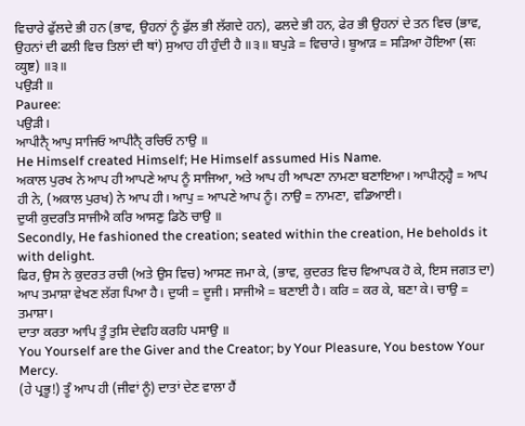ਵਿਚਾਰੇ ਫੁੱਲਦੇ ਭੀ ਹਨ (ਭਾਵ, ਉਹਨਾਂ ਨੂੰ ਫੁੱਲ ਭੀ ਲੱਗਦੇ ਹਨ), ਫਲਦੇ ਭੀ ਹਨ, ਫੇਰ ਭੀ ਉਹਨਾਂ ਦੇ ਤਨ ਵਿਚ (ਭਾਵ, ਉਹਨਾਂ ਦੀ ਫਲੀ ਵਿਚ ਤਿਲਾਂ ਦੀ ਥਾਂ) ਸੁਆਹ ਹੀ ਹੁੰਦੀ ਹੈ ॥੩॥ ਬਪੁੜੇ = ਵਿਚਾਰੇ। ਬੂਆੜ = ਸੜਿਆ ਹੋਇਆ (सः व्युष्ट) ॥੩॥
ਪਉੜੀ ॥
Pauree:
ਪਉੜੀ।
ਆਪੀਨੑੈ ਆਪੁ ਸਾਜਿਓ ਆਪੀਨੑੈ ਰਚਿਓ ਨਾਉ ॥
He Himself created Himself; He Himself assumed His Name.
ਅਕਾਲ ਪੁਰਖ ਨੇ ਆਪ ਹੀ ਆਪਣੇ ਆਪ ਨੂੰ ਸਾਜਿਆ, ਅਤੇ ਆਪ ਹੀ ਆਪਣਾ ਨਾਮਣਾ ਬਣਾਇਆ। ਆਪੀਨ੍ਹ੍ਹੈ = ਆਪ ਹੀ ਨੇ, (ਅਕਾਲ ਪੁਰਖ) ਨੇ ਆਪ ਹੀ। ਆਪੁ = ਆਪਣੇ ਆਪ ਨੂੰ। ਨਾਉ = ਨਾਮਣਾ, ਵਡਿਆਈ।
ਦੁਯੀ ਕੁਦਰਤਿ ਸਾਜੀਐ ਕਰਿ ਆਸਣੁ ਡਿਠੋ ਚਾਉ ॥
Secondly, He fashioned the creation; seated within the creation, He beholds it with delight.
ਫਿਰ, ਉਸ ਨੇ ਕੁਦਰਤ ਰਚੀ (ਅਤੇ ਉਸ ਵਿਚ) ਆਸਣ ਜਮਾ ਕੇ, (ਭਾਵ, ਕੁਦਰਤ ਵਿਚ ਵਿਆਪਕ ਹੋ ਕੇ, ਇਸ ਜਗਤ ਦਾ) ਆਪ ਤਮਾਸ਼ਾ ਵੇਖਣ ਲੱਗ ਪਿਆ ਹੈ। ਦੁਯੀ = ਦੂਜੀ। ਸਾਜੀਐ = ਬਣਾਈ ਹੈ। ਕਰਿ = ਕਰ ਕੇ, ਬਣਾ ਕੇ। ਚਾਉ = ਤਮਾਸ਼ਾ।
ਦਾਤਾ ਕਰਤਾ ਆਪਿ ਤੂੰ ਤੁਸਿ ਦੇਵਹਿ ਕਰਹਿ ਪਸਾਉ ॥
You Yourself are the Giver and the Creator; by Your Pleasure, You bestow Your Mercy.
(ਹੇ ਪ੍ਰਭੂ!) ਤੂੰ ਆਪ ਹੀ (ਜੀਵਾਂ ਨੂੰ) ਦਾਤਾਂ ਦੇਣ ਵਾਲਾ ਹੈਂ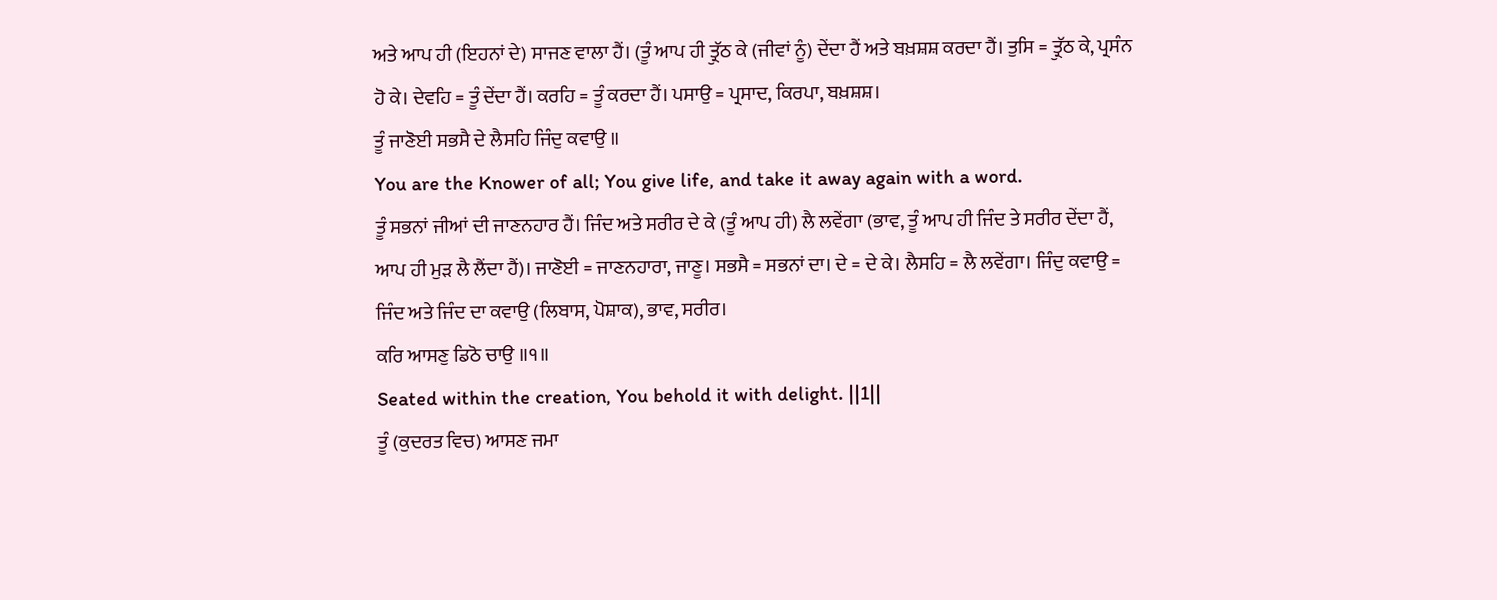ਅਤੇ ਆਪ ਹੀ (ਇਹਨਾਂ ਦੇ) ਸਾਜਣ ਵਾਲਾ ਹੈਂ। (ਤੂੰ ਆਪ ਹੀ ਤ੍ਰੁੱਠ ਕੇ (ਜੀਵਾਂ ਨੂੰ) ਦੇਂਦਾ ਹੈਂ ਅਤੇ ਬਖ਼ਸ਼ਸ਼ ਕਰਦਾ ਹੈਂ। ਤੁਸਿ = ਤ੍ਰੁੱਠ ਕੇ, ਪ੍ਰਸੰਨ ਹੋ ਕੇ। ਦੇਵਹਿ = ਤੂੰ ਦੇਂਦਾ ਹੈਂ। ਕਰਹਿ = ਤੂੰ ਕਰਦਾ ਹੈਂ। ਪਸਾਉ = ਪ੍ਰਸਾਦ, ਕਿਰਪਾ, ਬਖ਼ਸ਼ਸ਼।
ਤੂੰ ਜਾਣੋਈ ਸਭਸੈ ਦੇ ਲੈਸਹਿ ਜਿੰਦੁ ਕਵਾਉ ॥
You are the Knower of all; You give life, and take it away again with a word.
ਤੂੰ ਸਭਨਾਂ ਜੀਆਂ ਦੀ ਜਾਣਨਹਾਰ ਹੈਂ। ਜਿੰਦ ਅਤੇ ਸਰੀਰ ਦੇ ਕੇ (ਤੂੰ ਆਪ ਹੀ) ਲੈ ਲਵੇਂਗਾ (ਭਾਵ, ਤੂੰ ਆਪ ਹੀ ਜਿੰਦ ਤੇ ਸਰੀਰ ਦੇਂਦਾ ਹੈਂ, ਆਪ ਹੀ ਮੁੜ ਲੈ ਲੈਂਦਾ ਹੈਂ)। ਜਾਣੋਈ = ਜਾਣਨਹਾਰਾ, ਜਾਣੂ। ਸਭਸੈ = ਸਭਨਾਂ ਦਾ। ਦੇ = ਦੇ ਕੇ। ਲੈਸਹਿ = ਲੈ ਲਵੇਂਗਾ। ਜਿੰਦੁ ਕਵਾਉ = ਜਿੰਦ ਅਤੇ ਜਿੰਦ ਦਾ ਕਵਾਉ (ਲਿਬਾਸ, ਪੋਸ਼ਾਕ), ਭਾਵ, ਸਰੀਰ।
ਕਰਿ ਆਸਣੁ ਡਿਠੋ ਚਾਉ ॥੧॥
Seated within the creation, You behold it with delight. ||1||
ਤੂੰ (ਕੁਦਰਤ ਵਿਚ) ਆਸਣ ਜਮਾ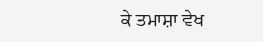ਕੇ ਤਮਾਸ਼ਾ ਵੇਖ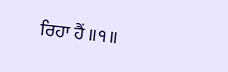ਰਿਹਾ ਹੈਂ ॥੧॥